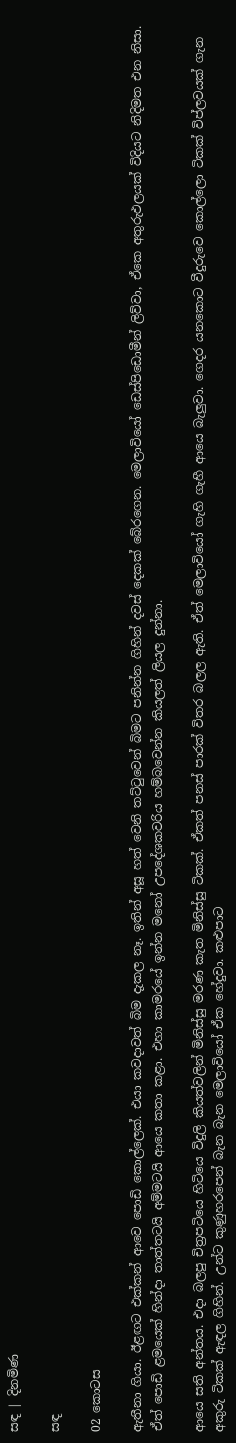සඳ | දිනමිණ

සඳ

02 කොටස

ඇතීනා ගියා. ඊළඟට එක්කන් ආවෙ පොඩි කොල්ලෙක්. එයා කවදාවත් බිම දැකල නෑ. ඉතින් අසූ හත් වෙනි තට්ටුවෙන් බිමට පනින්න ගිහින් දවස් දෙකක් බේරගෙන. මෙලාවියෝ ඩෙස්පිඩොමීන් ලිව්වා, ඒකෙ අතුරුඵලයක් විදියට නිදිමත එන නිසා. ඒත් පොඩි ළමයෙක් හින්දා තාත්තටයි අම්මටයි ආයෙ කතා කළා. එහා කාමරයේ ඉන්න මනෝ උපදේශකවරිය හම්බවෙන්න කියලත් ලියල දුන්නා.

ආයෙ සති අන්තය. එදා බලපු චිත්‍රපටියෙ හිටියෙ විදුලි කියත්වලින් මිනිස්සු මරණ කැත මිනිස්සු ටිකක්. ඒකත් පනස් පාරක් විතර බලල ඇති. ඒත් මෙලාවියෝ ගැහි ගැහී ආයෙ බැලුවා. ගෙදර යනකොට වීදුරුවෙ කොල්ලො ටිකක් විප්ලවයක් ගැන අකුරු ටිකක් ඇඳල ගිහින්. උන්ට කුණුහරපෙන් බැන බැන මෙලාවියෝ ඒක හේදුවා. කළුපාට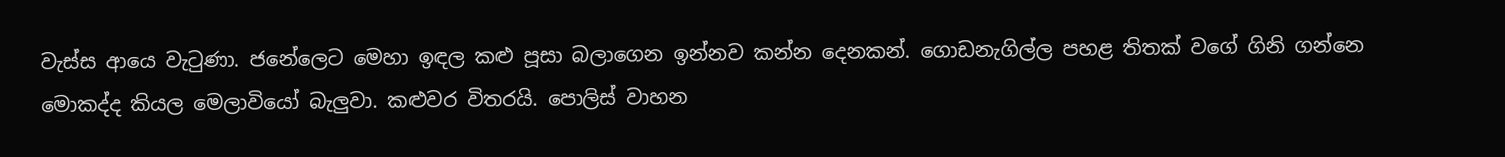වැස්ස ආයෙ වැටුණා. ජනේලෙට මෙහා ඉඳල කළු පූසා බලාගෙන ඉන්නව කන්න දෙනකන්. ගොඩනැගිල්ල පහළ තිතක් වගේ ගිනි ගන්නෙ මොකද්ද කියල මෙලාවියෝ බැලුවා. කළුවර විතරයි. පොලිස් වාහන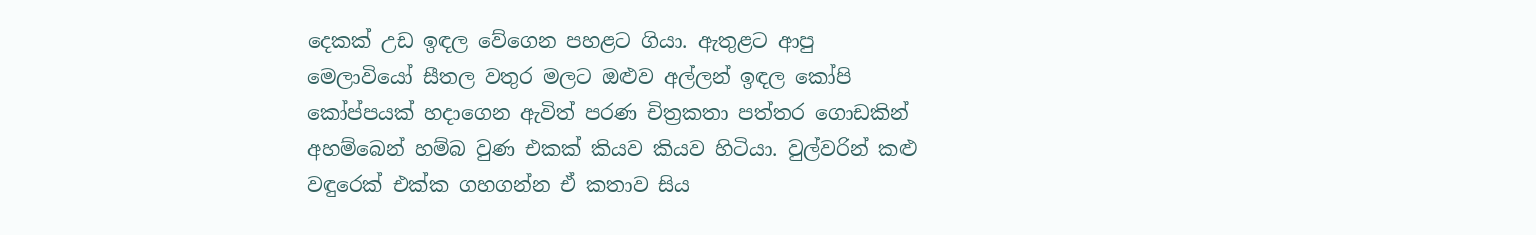දෙකක් උඩ ඉඳල වේගෙන පහළට ගියා. ඇතුළට ආපු මෙලාවියෝ සීතල වතුර මලට ඔළුව අල්ලන් ඉඳල කෝපි කෝප්පයක් හදාගෙන ඇවිත් පරණ චිත්‍රකතා පත්තර ගොඩකින් අහම්බෙන් හම්බ වුණ එකක් කියව කියව හිටියා. වුල්වරින් කළු වඳුරෙක් එක්ක ගහගන්න ඒ කතාව සිය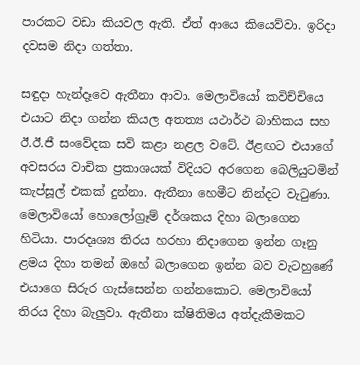පාරකට වඩා කියවල ඇති. ඒත් ආයෙ කියෙව්වා. ඉරිදා දවසම නිදා ගත්තා.

සඳුදා හැන්දෑවෙ ඇතීනා ආවා. මෙලාවියෝ කවිච්චියෙ එයාට නිදා ගන්න කියල අතත්‍ය යථාර්ථ බාහිකය සහ ඊ.ඊ.ජී සංවේදක සවි කළා නළල වටේ. ඊළඟට එයාගේ අවසරය වාචික ප්‍රකාශයක් විදියට අරගෙන බෙලියුටමින් කැප්සූල් එකක් දුන්නා. ඇතීනා හෙමීට නින්දට වැටුණා. මෙලාවියෝ හොලෝග්‍රෑම් දර්ශකය දිහා බලාගෙන හිටියා. පාරදෘශ්‍ය තිරය හරහා නිදාගෙන ඉන්න ගෑනු ළමය දිහා තමන් ඔහේ බලාගෙන ඉන්න බව වැටහුණේ එයාගෙ සිරුර ගැස්සෙන්න ගන්නකොට. මෙලාවියෝ තිරය දිහා බැලුවා. ඇතීනා ක්ෂිතිමය අත්දැකීමකට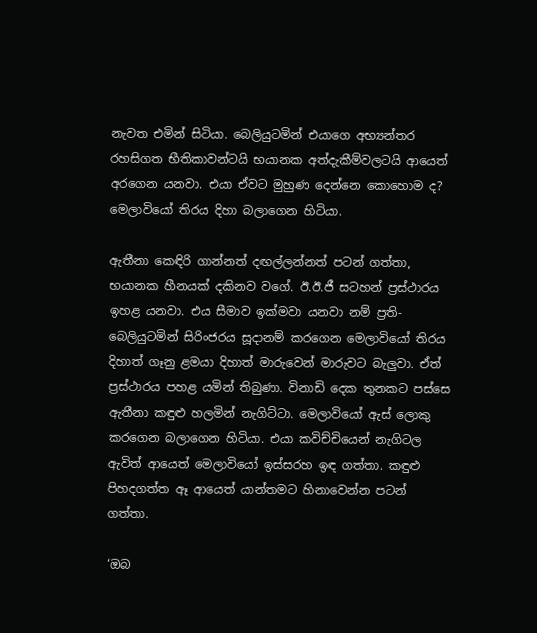නැවත එමින් සිටියා. බෙලියුටමින් එයාගෙ අභ්‍යන්තර රහසිගත භීතිකාවන්ටයි භයානක අත්දැකීම්වලටයි ආයෙත් අරගෙන යනවා. එයා ඒවට මුහුණ දෙන්නෙ කොහොම ද? මෙලාවියෝ තිරය දිහා බලාගෙන හිටියා.

ඇතීනා කෙඳිරි ගාන්නත් දඟල්ලන්නත් පටන් ගත්තා, භයානක හීනයක් දකිනව වගේ. ඊ.ඊ.ජී සටහන් ප්‍රස්ථාරය ඉහළ යනවා. එය සීමාව ඉක්මවා යනවා නම් ප්‍රති-බෙලියුටමින් සිරිංජරය සූදානම් කරගෙන මෙලාවියෝ තිරය දිහාත් ගෑනු ළමයා දිහාත් මාරුවෙන් මාරුවට බැලුවා. ඒත් ප්‍රස්ථාරය පහළ යමින් තිබුණා. විනාඩි දෙක තුනකට පස්සෙ ඇතීනා කඳුළු හලමින් නැගිට්ටා. මෙලාවියෝ ඇස් ලොකු කරගෙන බලාගෙන හිටියා. එයා කවිච්චියෙන් නැගිටල ඇවිත් ආයෙත් මෙලාවියෝ ඉස්සරහ ඉඳ ගත්තා. කඳුළු පිහදගත්ත ඈ ආයෙත් යාන්තමට හිනාවෙන්න පටන් ගත්තා.

‘ඔබ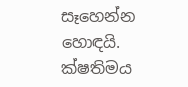සෑහෙන්න හොඳයි. ක්ෂතිමය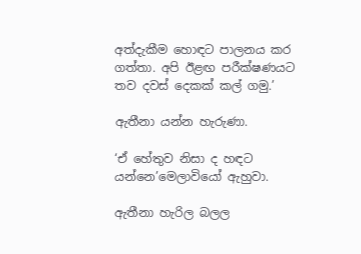අත්දැකීම හොඳට පාලනය කර ගත්තා. අපි ඊළඟ පරීක්ෂණයට තව දවස් දෙකක් කල් ගමු.’

ඇතීනා යන්න හැරුණා.

‘ඒ හේතුව නිසා ද හඳට යන්නෙ’මෙලාවියෝ ඇහුවා.

ඇතීනා හැරිල බලල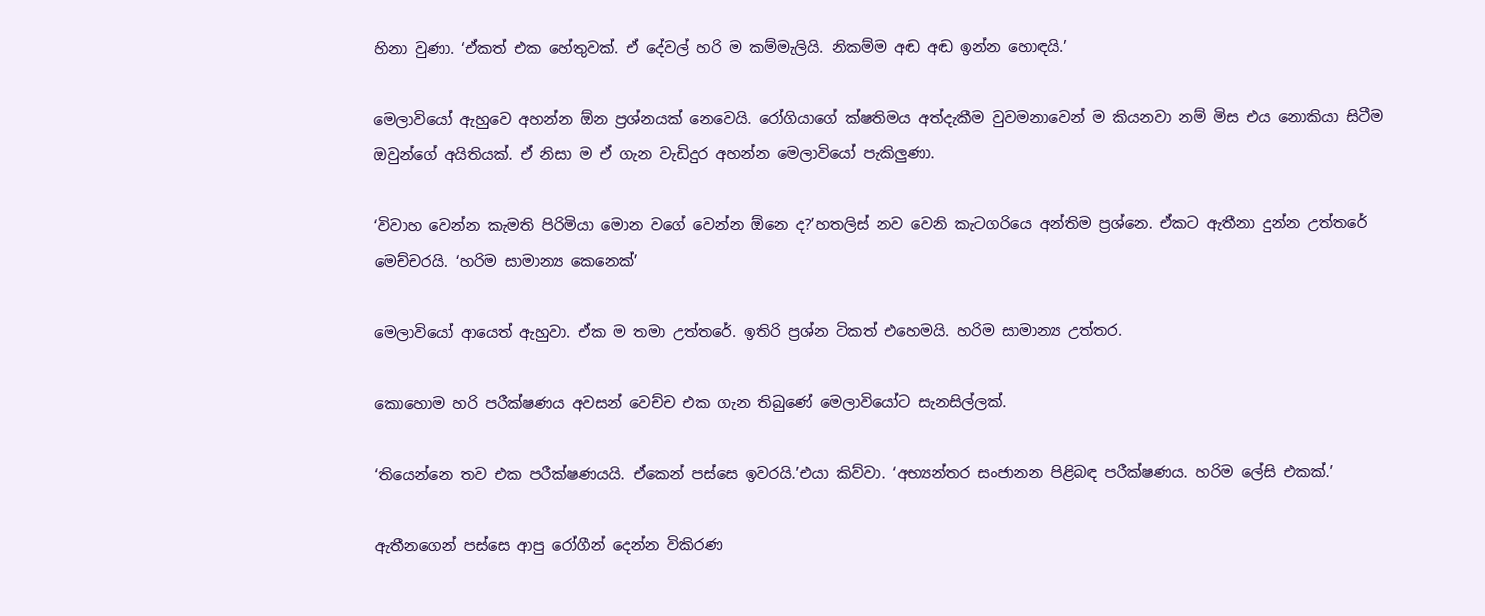හිනා වුණා. ‘ඒකත් එක හේතුවක්. ඒ දේවල් හරි ම කම්මැලියි. නිකම්ම අඬ අඬ ඉන්න හොඳයි.’

මෙලාවියෝ ඇහුවෙ අහන්න ඕන ප්‍රශ්නයක් නෙවෙයි. රෝගියාගේ ක්ෂතිමය අත්දැකීම වුවමනාවෙන් ම කියනවා නම් මිස එය නොකියා සිටීම ඔවුන්ගේ අයිතියක්. ඒ නිසා ම ඒ ගැන වැඩිදුර අහන්න මෙලාවියෝ පැකිලුණා.

‘විවාහ වෙන්න කැමති පිරිමියා මොන වගේ වෙන්න ඕනෙ ද?’හතලිස් නව වෙනි කැටගරියෙ අන්තිම ප්‍රශ්නෙ. ඒකට ඇතීනා දුන්න උත්තරේ මෙච්චරයි. ‘හරිම සාමාන්‍ය කෙනෙක්’

මෙලාවියෝ ආයෙත් ඇහුවා. ඒක ම තමා උත්තරේ. ඉතිරි ප්‍රශ්න ටිකත් එහෙමයි. හරිම සාමාන්‍ය උත්තර.

කොහොම හරි පරීක්ෂණය අවසන් වෙච්ච එක ගැන තිබුණේ මෙලාවියෝට සැනසිල්ලක්.

‘තියෙන්නෙ තව එක පරීක්ෂණයයි. ඒකෙන් පස්සෙ ඉවරයි.’එයා කිව්වා. ‘අභ්‍යන්තර සංජානන පිළිබඳ පරීක්ෂණය. හරිම ලේසි එකක්.’

ඇතීනගෙන් පස්සෙ ආපු රෝගීන් දෙන්න විකිරණ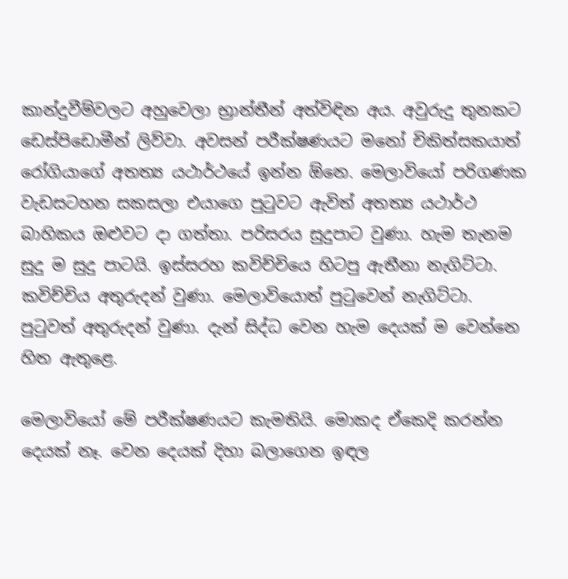කාන්දුවීම්වලට අහුවෙලා භ්‍රාන්තීන් අත්විඳින අය. අවුරුදු තුනකට ඩෙස්පිඩොමීන් ලිව්වා. අවසන් පරීක්ෂණයට මනෝ චිකිත්සකයාත් රෝගියාගේ අතත්‍ය යථාර්ථයේ ඉන්න ඕනෙ. මෙලාවියෝ පරිගණක වැඩසටහන සකසලා එයාගෙ පුටුවට ඇවිත් අතත්‍ය යථාර්ථ බාහිකය ඔළුවට දා ගත්තා. පරිසරය සුදුපාට වුණා. හැම තැනම සුදු ම සුදු පාටයි. ඉස්සරහ කවිච්චියෙ හිටපු ඇතීනා නැගිට්ටා. කවිච්චිය අතුරුදන් වුණා. මෙලාවියොත් පුටුවෙන් නැගිට්ටා. පුටුවත් අතුරුදන් වුණා. දැන් සිද්ධ වෙන හැම දෙයක් ම වෙන්නෙ හිත ඇතුළෙ.

මෙලාවියෝ මේ පරීක්ෂණයට කැමතියි. මොකද ඒකෙදි කරන්න දෙයක් නෑ. වෙන දෙයක් දිහා බලාගෙන ඉඳල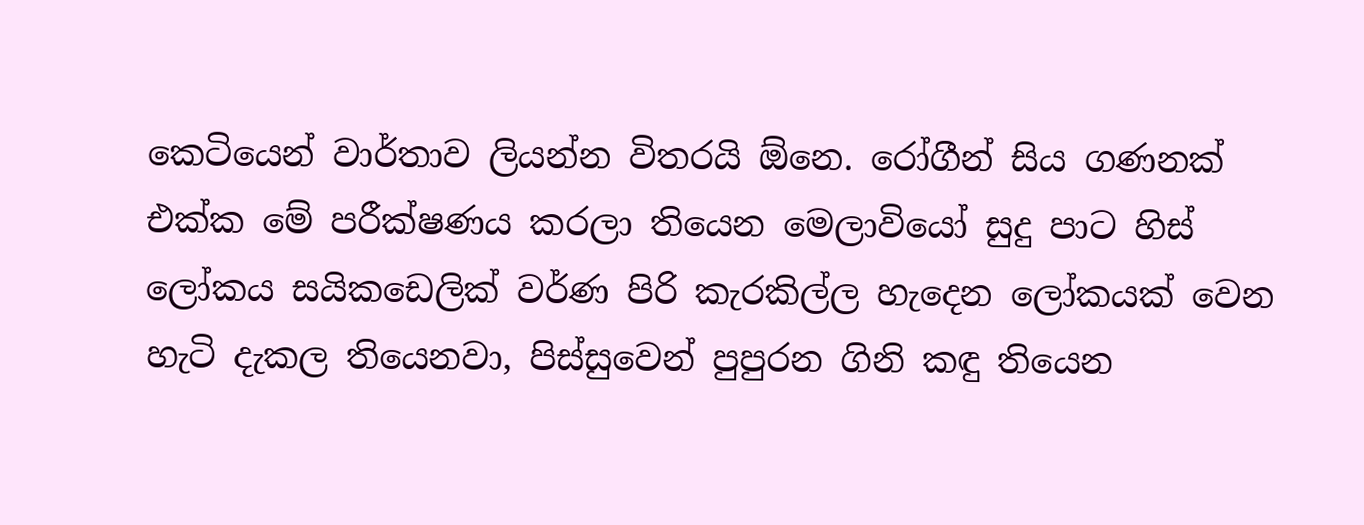කෙටියෙන් වාර්තාව ලියන්න විතරයි ඕනෙ. රෝගීන් සිය ගණනක් එක්ක මේ පරීක්ෂණය කරලා තියෙන මෙලාවියෝ සුදු පාට හිස් ලෝකය සයිකඩෙලික් වර්ණ පිරි කැරකිල්ල හැදෙන ලෝකයක් වෙන හැටි දැකල තියෙනවා, පිස්සුවෙන් පුපුරන ගිනි කඳු තියෙන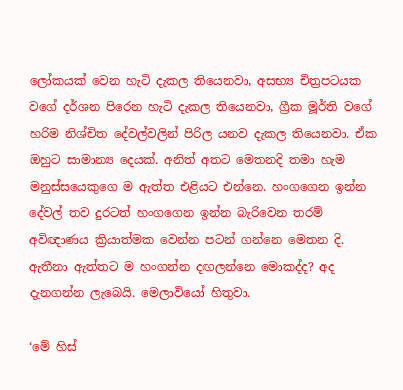ලෝකයක් වෙන හැටි දැකල තියෙනවා, අසභ්‍ය චිත්‍රපටයක වගේ දර්ශන පිරෙන හැටි දැකල තියෙනවා, ග්‍රීක මූර්ති වගේ හරිම නිශ්චිත දේවල්වලින් පිරිල යනව දැකල තියෙනවා. ඒක ඔහුට සාමාන්‍ය දෙයක්. අනිත් අතට මෙතනදි තමා හැම මනුස්සයෙකුගෙ ම ඇත්ත එළියට එන්නෙ. හංගගෙන ඉන්න දේවල් තව දුරටත් හංගගෙන ඉන්න බැරිවෙන තරම් අවිඥාණය ක්‍රියාත්මක වෙන්න පටන් ගන්නෙ මෙතන දි. ඇතීනා ඇත්තට ම හංගන්න දඟලන්නෙ මොකද්ද? අද දැනගන්න ලැබෙයි. මෙලාවියෝ හිතුවා.

‘මේ හිස්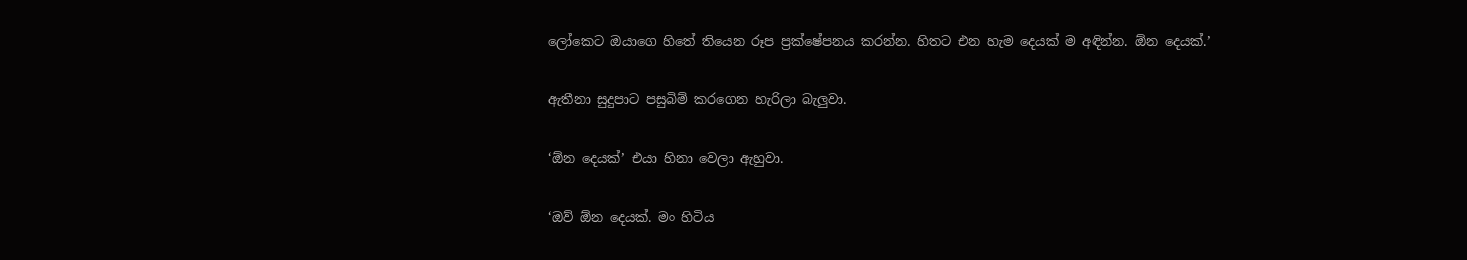ලෝකෙට ඔයාගෙ හිතේ තියෙන රූප ප්‍රක්ෂේපනය කරන්න. හිතට එන හැම දෙයක් ම අඳින්න. ඕන දෙයක්.’

ඇතීනා සුදුපාට පසුබිම් කරගෙන හැරිලා බැලුවා.

‘ඕන දෙයක්’ එයා හිනා වෙලා ඇහුවා.

‘ඔව් ඕන දෙයක්. මං හිටිය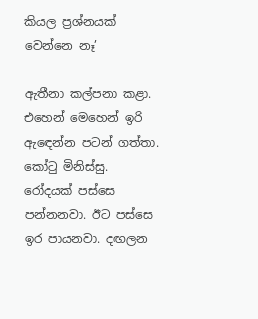කියල ප්‍රශ්නයක් වෙන්නෙ නෑ’

ඇතීනා කල්පනා කළා. එහෙන් මෙහෙන් ඉරි ඇඳෙන්න පටන් ගත්තා. කෝටු මිනිස්සු. රෝදයක් පස්සෙ පන්නනවා. ඊට පස්සෙ ඉර පායනවා. දඟලන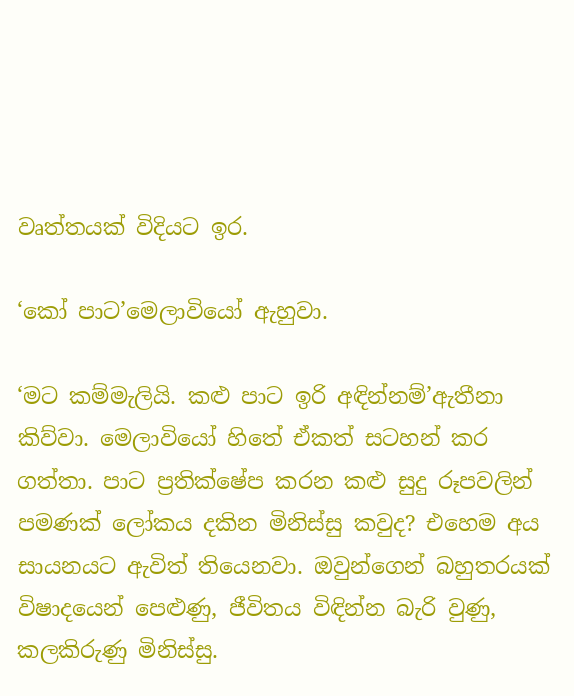වෘත්තයක් විදියට ඉර.

‘කෝ පාට’මෙලාවියෝ ඇහුවා.

‘මට කම්මැලියි. කළු පාට ඉරි අඳින්නම්’ඇතීනා කිව්වා. මෙලාවියෝ හිතේ ඒකත් සටහන් කර ගත්තා. පාට ප්‍රතික්ෂේප කරන කළු සුදු රූපවලින් පමණක් ලෝකය දකින මිනිස්සු කවුද? එහෙම අය සායනයට ඇවිත් තියෙනවා. ඔවුන්ගෙන් බහුතරයක් විෂාදයෙන් පෙළුණු, ජීවිතය විඳින්න බැරි වුණු, කලකිරුණු මිනිස්සු.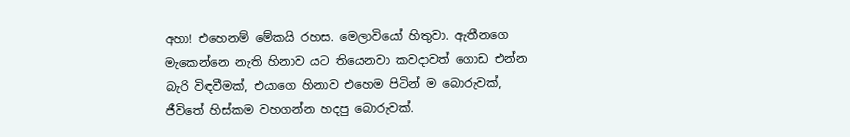අහා! එහෙනම් මේකයි රහස. මෙලාවියෝ හිතුවා. ඇතීනගෙ මැකෙන්නෙ නැති හිනාව යට තියෙනවා කවදාවත් ගොඩ එන්න බැරි විඳවීමක්, එයාගෙ හිනාව එහෙම පිටින් ම බොරුවක්, ජීවිතේ හිස්කම වහගන්න හදපු බොරුවක්.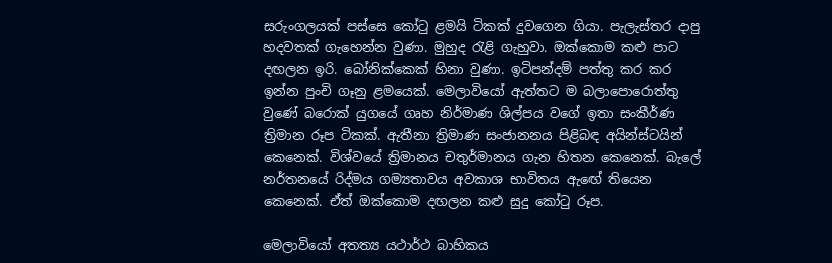සරුංගලයක් පස්සෙ කෝටු ළමයි ටිකක් දුවගෙන ගියා. පැලැස්තර දාපු හදවතක් ගැහෙන්න වුණා. මුහුද රැළි ගැහුවා. ඔක්කොම කළු පාට දඟලන ඉරි. බෝනික්කෙක් හිනා වුණා. ඉටිපන්දම් පත්තු කර කර ඉන්න පුංචි ගෑනු ළමයෙක්. මෙලාවියෝ ඇත්තට ම බලාපොරොත්තු වුණේ බරොක් යුගයේ ගෘහ නිර්මාණ ශිල්පය වගේ ඉතා සංකීර්ණ ත්‍රිමාන රූප ටිකක්. ඇතීනා ත්‍රිමාණ සංජානනය පිළිබඳ අයින්ස්ටයින් කෙනෙක්. විශ්වයේ ත්‍රිමානය චතුර්මානය ගැන හිතන කෙනෙක්. බැලේ නර්තනයේ රිද්මය ගම්‍යතාවය අවකාශ භාවිතය ඇඟේ තියෙන කෙනෙක්. ඒත් ඔක්කොම දඟලන කළු සුදු කෝටු රූප.

මෙලාවියෝ අතත්‍ය යථාර්ථ බාහිකය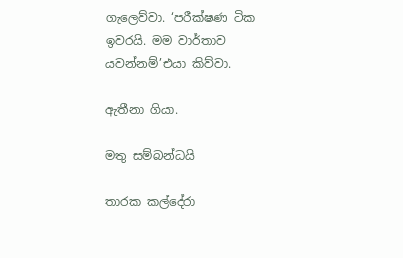ගැලෙව්වා. ‘පරීක්ෂණ ටික ඉවරයි. මම වාර්තාව යවන්නම්’එයා කිව්වා.

ඇතීනා ගියා.

මතු සම්බන්ධයි

තාරක කල්දේරා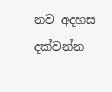නව අදහස දක්වන්න